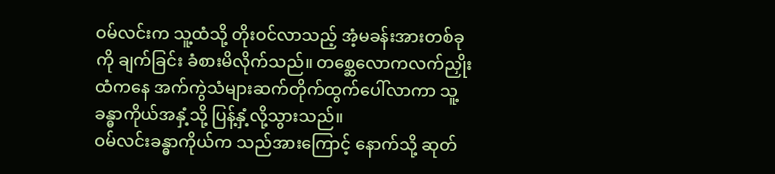ဝမ်လင်းက သူ့ထံသို့ တိုးဝင်လာသည့် အံ့မခန်းအားတစ်ခုကို ချက်ခြင်း ခံစားမိလိုက်သည်။ တစ္ဆေလောကလက်ညှိုးထံကနေ အက်ကွဲသံများဆက်တိုက်ထွက်ပေါ်လာကာ သူ့ခန္ဓာကိုယ်အနှံ့သို့ ပြန့်နှံ့လို့သွားသည်။
ဝမ်လင်းခန္ဓာကိုယ်က သည်အားကြောင့် နောက်သို့ ဆုတ်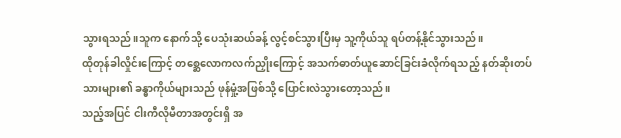သွားရသည်။သူက နောက်သို့ ပေသုံးဆယ်ခန့် လွင့်စင်သွားပြီးမှ သူ့ကိုယ်သူ ရပ်တန့်နိုင်သွားသည်။
ထိုတုန်ခါလှိုင်းကြောင့် တစ္ဆေလောကလက်ညှိုးကြောင့် အသက်ဓာတ်ယူဆောင်ခြင်းခံလိုက်ရသည့် နတ်ဆိုးတပ်သားများ၏ ခန္ဓာကိုယ်များသည် ဖုန်မှုံ့အဖြစ်သို့ ပြောင်းလဲသွားတော့သည်။
သည့်အပြင် ငါးကီလိုမီတာအတွင်းရှိ အ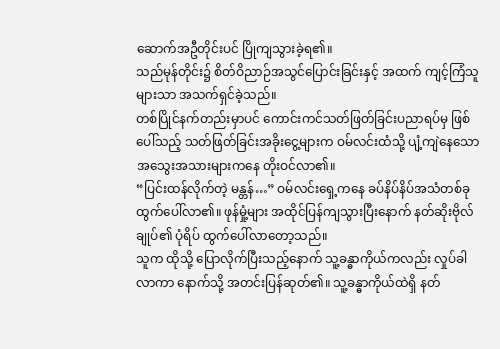ဆောက်အဦတိုင်းပင် ပြိုကျသွားခဲ့ရ၏။
သည်မုန်တိုင်း၌ စိတ်ဝိညာဉ်အသွင်ပြောင်းခြင်းနှင့် အထက် ကျင့်ကြံသူများသာ အသက်ရှင်ခဲ့သည်။
တစ်ပြိုင်နက်တည်းမှာပင် ကောင်းကင်သတ်ဖြတ်ခြင်းပညာရပ်မှ ဖြစ်ပေါ်သည့် သတ်ဖြတ်ခြင်းအခိုးငွေ့များက ဝမ်လင်းထံသို့ ပျံ့ကျဲနေသောအသွေးအသားများကနေ တိုးဝင်လာ၏။
“ပြင်းထန်လိုက်တဲ့ မန္တန်…” ဝမ်လင်းရှေ့ကနေ ခပ်နိပ်နိပ်အသံတစ်ခု ထွက်ပေါ်လာ၏။ ဖုန်မှုံ့များ အထိုင်ပြန်ကျသွားပြီးနောက် နတ်ဆိုးဗိုလ်ချုပ်၏ ပုံရိပ် ထွက်ပေါ်လာတော့သည်။
သူက ထိုသို့ ပြောလိုက်ပြီးသည့်နောက် သူ့ခန္ဓာကိုယ်ကလည်း လှုပ်ခါလာကာ နောက်သို့ အတင်းပြန်ဆုတ်၏။ သူ့ခန္ဓာကိုယ်ထဲရှိ နတ်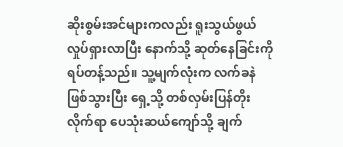ဆိုးစွမ်းအင်များကလည်း ရူးသွယ်ဖွယ် လှုပ်ရှားလာပြီး နောက်သို့ ဆုတ်နေခြင်းကို ရပ်တန့်သည်။ သူ့မျက်လုံးက လက်ခနဲ ဖြစ်သွားပြီး ရှေ့သို့ တစ်လှမ်းပြန်တိုးလိုက်ရာ ပေသုံးဆယ်ကျော်သို့ ချက်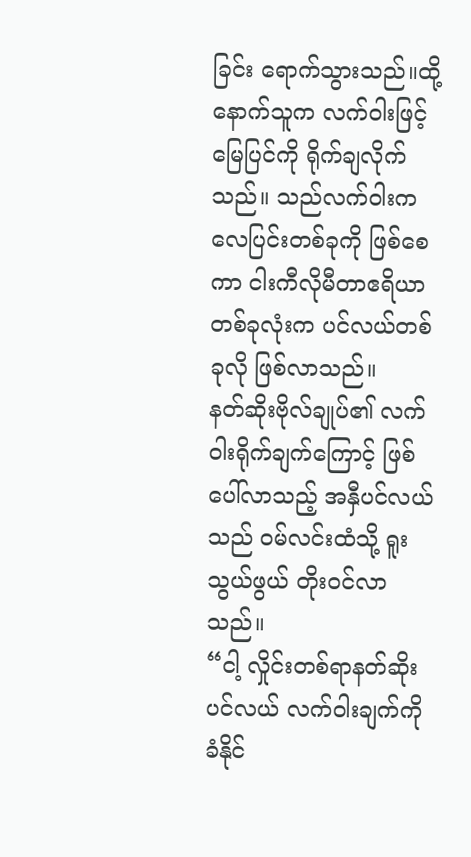ခြင်း ရောက်သွားသည်။ထို့နောက်သူက လက်ဝါးဖြင့် မြေပြင်ကို ရိုက်ချလိုက်သည်။ သည်လက်ဝါးက လေပြင်းတစ်ခုကို ဖြစ်စေကာ ငါးကီလိုမီတာဧရိယာတစ်ခုလုံးက ပင်လယ်တစ်ခုလို ဖြစ်လာသည်။
နတ်ဆိုးဗိုလ်ချုပ်၏ လက်ဝါးရိုက်ချက်ကြောင့် ဖြစ်ပေါ်လာသည့် အနှီပင်လယ်သည် ဝမ်လင်းထံသို့ ရူးသွယ်ဖွယ် တိုးဝင်လာသည်။
“ငါ့ လှိုင်းတစ်ရာနတ်ဆိုးပင်လယ် လက်ဝါးချက်ကို ခံနိုင်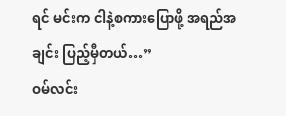ရင် မင်းက ငါနဲ့စကားပြောဖို့ အရည်အချင်း ပြည့်မှီတယ်…”
ဝမ်လင်း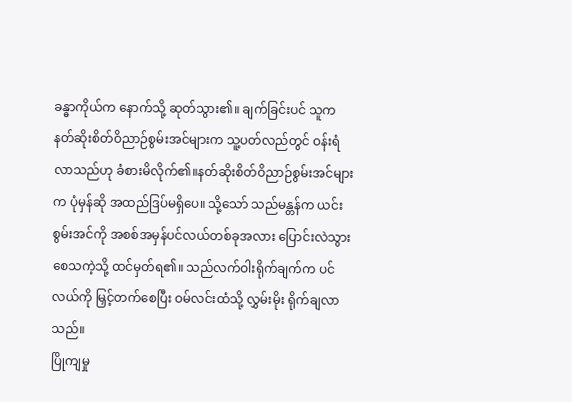ခန္ဓာကိုယ်က နောက်သို့ ဆုတ်သွား၏။ ချက်ခြင်းပင် သူက နတ်ဆိုးစိတ်ဝိညာဉ်စွမ်းအင်များက သူ့ပတ်လည်တွင် ဝန်းရံလာသည်ဟု ခံစားမိလိုက်၏။နတ်ဆိုးစိတ်ဝိညာဉ်စွမ်းအင်များက ပုံမှန်ဆို အထည်ဒြပ်မရှိပေ။ သို့သော် သည်မန္တန်က ယင်းစွမ်းအင်ကို အစစ်အမှန်ပင်လယ်တစ်ခုအလား ပြောင်းလဲသွားစေသကဲ့သို့ ထင်မှတ်ရ၏။ သည်လက်ဝါးရိုက်ချက်က ပင်လယ်ကို မြှင့်တက်စေပြီး ဝမ်လင်းထံသို့ လွှမ်းမိုး ရိုက်ချလာသည်။
ပြိုကျမှု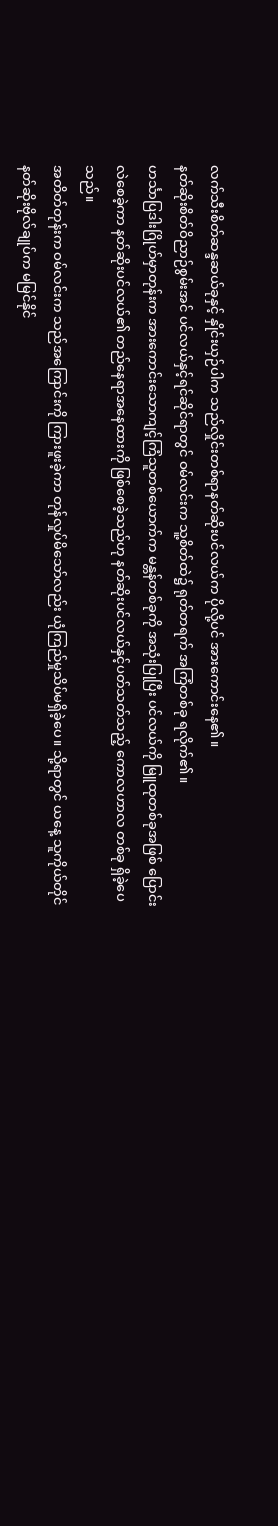လက်သီးစိတ်ဆန္ဒဆယ်ခုနှင့် နှိုင်းယှဉ်ပါက သည်လှိုင်းတစ်ရာနတ်ဆိုးပင်လယ်က ပိုလို့ပင် အားကောင်းနေ၏။
နတ်ဆိုးစိတ်ဝိညာဉ်စွမ်းအင် ပင်လယ်နှင့်ရင်ဆိုင်ရာတွင် ဝမ်လင်းက သူ့စိတ်ထဲ၌ ရုတ်တရက် အကြံတစ်ခု ရလိုက်၏။
ဟင်္သာပြဒါးဂြိုဟ်မှာတုန်းက အားကောင်းသောကျင့်ကြံသူတစ်ယောက်က မန္တန်တစ်ခုကို အသုံးပြုပြီး ပင်လယ်ကို မြူထုတစ်ခုအဖြစ် ပြောင်းလဲစေခဲ့ကာ နတ်ဆိုးပင်လယ်၏ တည်နေရာအနေထားကို ဖြစ်စေခဲ့သည်ဟု နတ်ဆိုးပင်လယ်နှင့်ပတ်သတ်သည့် ကောလဟာလ တစ်ခု ရှိခဲ့ပေသည်။
အတိတ်တုန်းက ဝမ်လင်းက သည်အကြောင်းကို ကြားဖူးခဲ့ကာ တုန်လှုပ်မိသော်လည်း ယုံကြည်မှုသိပ်မရှိခဲ့ပေ။ သို့ရာတွင် ယနေ့ သူကိုယ်တိုင် နတ်ဆိုးဗိုလ်ချုပ်က မမြင်နိုင်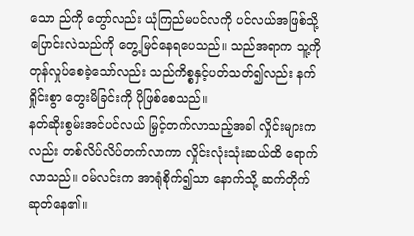သော ည်ကို တွော်လည်း ယုံကြည်မပင်လကို ပင်လယ်အဖြစ်သို့ ပြောင်းလဲသည်ကို တွေ့မြင်နေရပေသည်။ သည်အရာက သူ့ကို တုန်လှုပ်စေခဲ့သော်လည်း သည်ကိစ္စနှင့်ပတ်သတ်၍လည်း နက်ရှိုင်းစွာ တွေးမိခြင်းကို ပိုဖြစ်စေသည်။
နတ်ဆိုးစွမ်းအင်ပင်လယ် မြှင့်တက်လာသည့်အခါ လှိုင်းများကလည်း တစ်လိပ်လိပ်တက်လာကာ လှိုင်းလုံးသုံးဆယ်ထိ ရောက်လာသည်။ ဝမ်လင်းက အာရုံစိုက်၍သာ နောက်သို့ ဆက်တိုက်ဆုတ်နေ၏။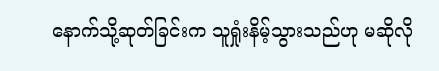နောက်သို့ဆုတ်ခြင်းက သူရှုံးနိမ့်သွားသည်ဟု မဆိုလို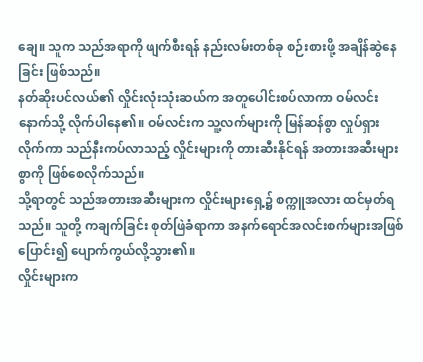ချေ။ သူက သည်အရာကို ဖျက်စီးရန် နည်းလမ်းတစ်ခု စဉ်းစားဖို့ အချိန်ဆွဲနေခြင်း ဖြစ်သည်။
နတ်ဆိုးပင်လယ်၏ လှိုင်းလုံးသုံးဆယ်က အတူပေါင်းစပ်လာကာ ဝမ်လင်းနောက်သို့ လိုက်ပါနေ၏။ ဝမ်လင်းက သူ့လက်များကို မြန်ဆန်စွာ လှုပ်ရှားလိုက်ကာ သည်နီးကပ်လာသည့် လှိုင်းများကို တားဆီးနိုင်ရန် အတားအဆီးများစွာကို ဖြစ်စေလိုက်သည်။
သို့ရာတွင် သည်အတားအဆီးများက လှိုင်းများရှေ့၌ စက္ကူအလား ထင်မှတ်ရသည်။ သူတို့ ကချက်ခြင်း စုတ်ဖြဲခံရာကာ အနက်ရောင်အလင်းစက်များအဖြစ် ပြောင်း၍ ပျောက်ကွယ်လို့သွား၏။
လှိုင်းများက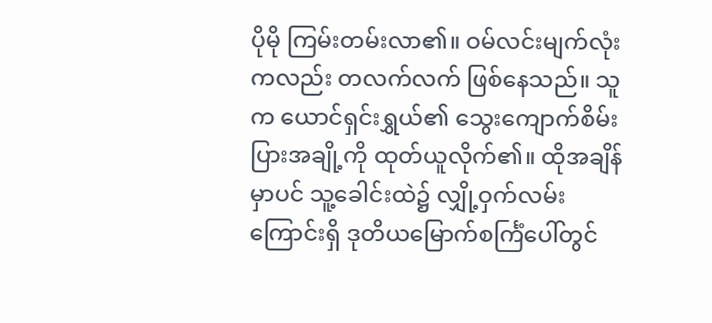ပိုမို ကြမ်းတမ်းလာ၏။ ဝမ်လင်းမျက်လုံးကလည်း တလက်လက် ဖြစ်နေသည်။ သူက ယောင်ရှင်းရွှယ်၏ သွေးကျောက်စိမ်းပြားအချို့ကို ထုတ်ယူလိုက်၏။ ထိုအချိန်မှာပင် သူ့ခေါင်းထဲ၌ လျှို့ဝှက်လမ်းကြောင်းရှိ ဒုတိယမြောက်စင်္ကြံပေါ်တွင်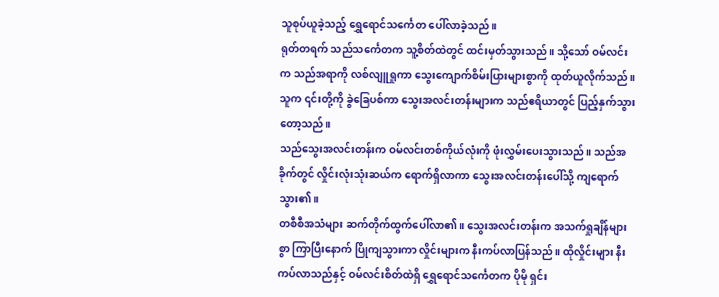သူစုပ်ယူခဲ့သည့် ရွှေရောင်သင်္ကေတ ပေါ်လာခဲ့သည်။
ရုတ်တရက် သည်သင်္ကေတက သူ့စိတ်ထဲတွင် ထင်းမှတ်သွားသည်။ သို့သော် ဝမ်လင်းက သည်အရာကို လစ်လျူရှုကာ သွေးကျောက်စိမ်းပြားများစွာကို ထုတ်ယူလိုက်သည်။ သူက ၎င်းတို့ကို ခွဲခြေပစ်ကာ သွေးအလင်းတန်းများက သည်ဧရိယာတွင် ပြည့်နှက်သွားတော့သည်။
သည်သွေးအလင်းတန်းက ဝမ်လင်းတစ်ကိုယ်လုံးကို ဖုံးလွှမ်းပေးသွားသည်။ သည်အခိုက်တွင် လှိုင်းလုံးသုံးဆယ်က ရောက်ရှိလာကာ သွေးအလင်းတန်းပေါ်သို့ ကျရောက်သွား၏။
တစီစီအသံများ ဆက်တိုက်ထွက်ပေါ်လာ၏။ သွေးအလင်းတန်းက အသက်ရှုချိန်များစွာ ကြာပြီးနောက် ပြိုကျသွားကာ လှိုင်းများက နီးကပ်လာပြန်သည်။ ထိုလှိုင်းများ နီးကပ်လာသည်နှင့် ဝမ်လင်းစိတ်ထဲရှိ ရွှေရောင်သင်္ကေတက ပိုမို ရှင်း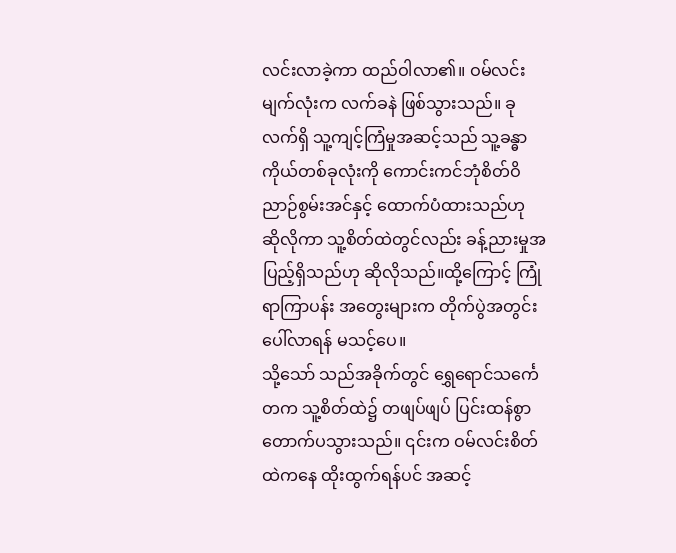လင်းလာခဲ့ကာ ထည်ဝါလာ၏။ ဝမ်လင်းမျက်လုံးက လက်ခနဲ ဖြစ်သွားသည်။ ခုလက်ရှိ သူ့ကျင့်ကြံမှုအဆင့်သည် သူ့ခန္ဓာကိုယ်တစ်ခုလုံးကို ကောင်းကင်ဘုံစိတ်ဝိညာဉ်စွမ်းအင်နှင့် ထောက်ပံထားသည်ဟု ဆိုလိုကာ သူ့စိတ်ထဲတွင်လည်း ခန့်ညားမှုအပြည့်ရှိသည်ဟု ဆိုလိုသည်။ထို့ကြောင့် ကြုံရာကြာပန်း အတွေးများက တိုက်ပွဲအတွင်း ပေါ်လာရန် မသင့်ပေ။
သို့သော် သည်အခိုက်တွင် ရွှေရောင်သင်္ကေတက သူ့စိတ်ထဲ၌ တဖျပ်ဖျပ် ပြင်းထန်စွာ တောက်ပသွားသည်။ ၎င်းက ဝမ်လင်းစိတ်ထဲကနေ ထိုးထွက်ရန်ပင် အဆင့်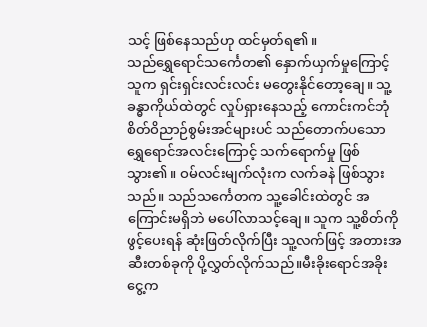သင့် ဖြစ်နေသည်ဟု ထင်မှတ်ရ၏။
သည်ရွှေရောင်သင်္ကေတ၏ နှောက်ယှက်မှုကြောင့် သူက ရှင်းရှင်းလင်းလင်း မတွေးနိုင်တော့ချေ။ သူ့ခန္ဓာကိုယ်ထဲတွင် လှုပ်ရှားနေသည့် ကောင်းကင်ဘုံစိတ်ဝိညာဉ်စွမ်းအင်များပင် သည်တောက်ပသောရွှေရောင်အလင်းကြောင့် သက်ရောက်မှု ဖြစ်သွား၏။ ဝမ်လင်းမျက်လုံးက လက်ခနဲ ဖြစ်သွားသည်။ သည်သင်္ကေတက သူ့ခေါင်းထဲတွင် အကြောင်းမရှိဘဲ မပေါ်လာသင့်ချေ။ သူက သူ့စိတ်ကို ဖွင့်ပေးရန် ဆုံးဖြတ်လိုက်ပြီး သူ့လက်ဖြင့် အတားအဆီးတစ်ခုကို ပို့လွှတ်လိုက်သည်။မီးခိုးရောင်အခိုးငွေ့က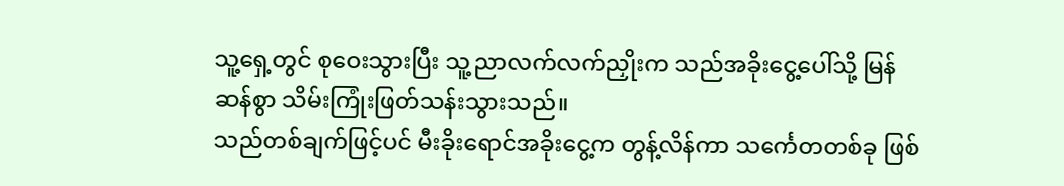သူ့ရှေ့တွင် စုဝေးသွားပြီး သူ့ညာလက်လက်ညှိုးက သည်အခိုးငွေ့ပေါ်သို့ မြန်ဆန်စွာ သိမ်းကြုံးဖြတ်သန်းသွားသည်။
သည်တစ်ချက်ဖြင့်ပင် မီးခိုးရောင်အခိုးငွေ့က တွန့်လိန်ကာ သင်္ကေတတစ်ခု ဖြစ်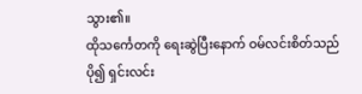သွား၏။
ထိုသင်္ကေတကို ရေးဆွဲပြီးနောက် ဝမ်လင်းစိတ်သည် ပို၍ ရှင်းလင်း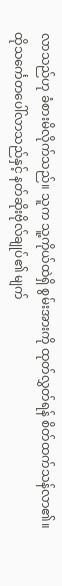လာသည်ဟု ခံစားမိလိုက်သည်။ သူက သူ့ကိုယ်ထဲရှိ စွမ်းအားကို ထုတ်လွှတ်ရန် စိတ်ထက်သန်လာ၏။
ထိုသင်္ကေတပေါ်လာသည်နှင့် နတ်ဆိုးဗိုလ်ချုပ်၏ မျက်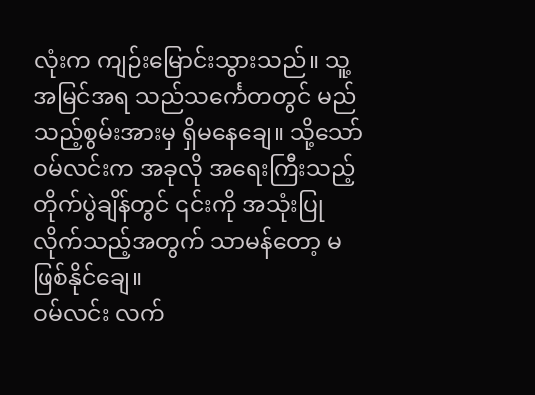လုံးက ကျဉ်းမြောင်းသွားသည်။ သူ့အမြင်အရ သည်သင်္ကေတတွင် မည်သည့်စွမ်းအားမှ ရှိမနေချေ။ သို့သော် ဝမ်လင်းက အခုလို အရေးကြီးသည့် တိုက်ပွဲချိန်တွင် ၎င်းကို အသုံးပြုလိုက်သည့်အတွက် သာမန်တော့ မဖြစ်နိုင်ချေ။
ဝမ်လင်း လက်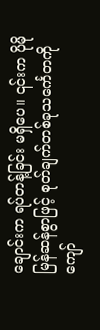ချောင်းက ရပ်တန့်ခြင်း မရှိပေ။ ၎င်းက ပိုမိုမြန်ဆန်စွာဖြင့် စုတ်ချက်တစ်ခုသင်္ကေတကို ကျော်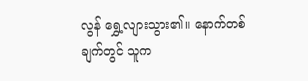လွန် ရွှေ့လျားသွား၏။ နောက်တစ်ချက်တွင် သူက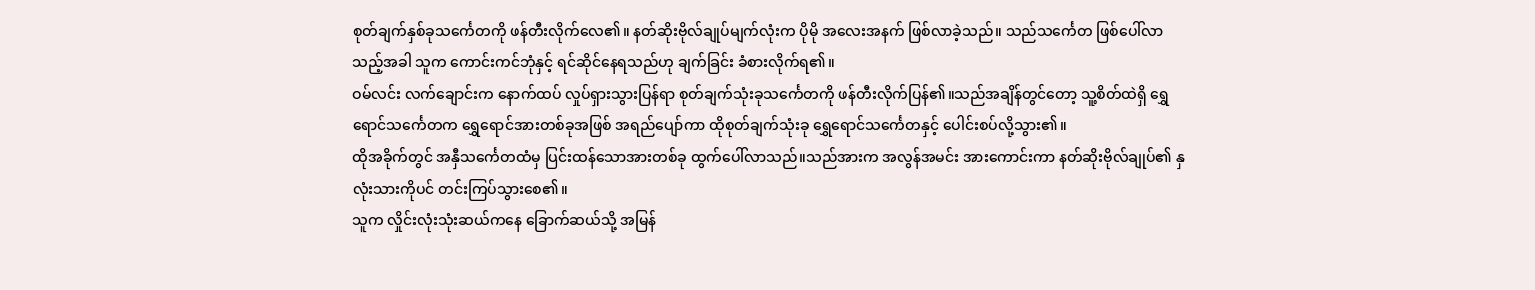စုတ်ချက်နှစ်ခုသင်္ကေတကို ဖန်တီးလိုက်လေ၏။ နတ်ဆိုးဗိုလ်ချုပ်မျက်လုံးက ပိုမို အလေးအနက် ဖြစ်လာခဲ့သည်။ သည်သင်္ကေတ ဖြစ်ပေါ်လာသည့်အခါ သူက ကောင်းကင်ဘုံနှင့် ရင်ဆိုင်နေရသည်ဟု ချက်ခြင်း ခံစားလိုက်ရ၏။
ဝမ်လင်း လက်ချောင်းက နောက်ထပ် လှုပ်ရှားသွားပြန်ရာ စုတ်ချက်သုံးခုသင်္ကေတကို ဖန်တီးလိုက်ပြန်၏။သည်အချိန်တွင်တော့ သူ့စိတ်ထဲရှိ ရွှေရောင်သင်္ကေတက ရွှေရောင်အားတစ်ခုအဖြစ် အရည်ပျော်ကာ ထိုစုတ်ချက်သုံးခု ရွှေရောင်သင်္ကေတနှင့် ပေါင်းစပ်လို့သွား၏။
ထိုအခိုက်တွင် အနှီသင်္ကေတထံမှ ပြင်းထန်သောအားတစ်ခု ထွက်ပေါ်လာသည်။သည်အားက အလွန်အမင်း အားကောင်းကာ နတ်ဆိုးဗိုလ်ချုပ်၏ နှလုံးသားကိုပင် တင်းကြပ်သွားစေ၏။
သူက လှိုင်းလုံးသုံးဆယ်ကနေ ခြောက်ဆယ်သို့ အမြန်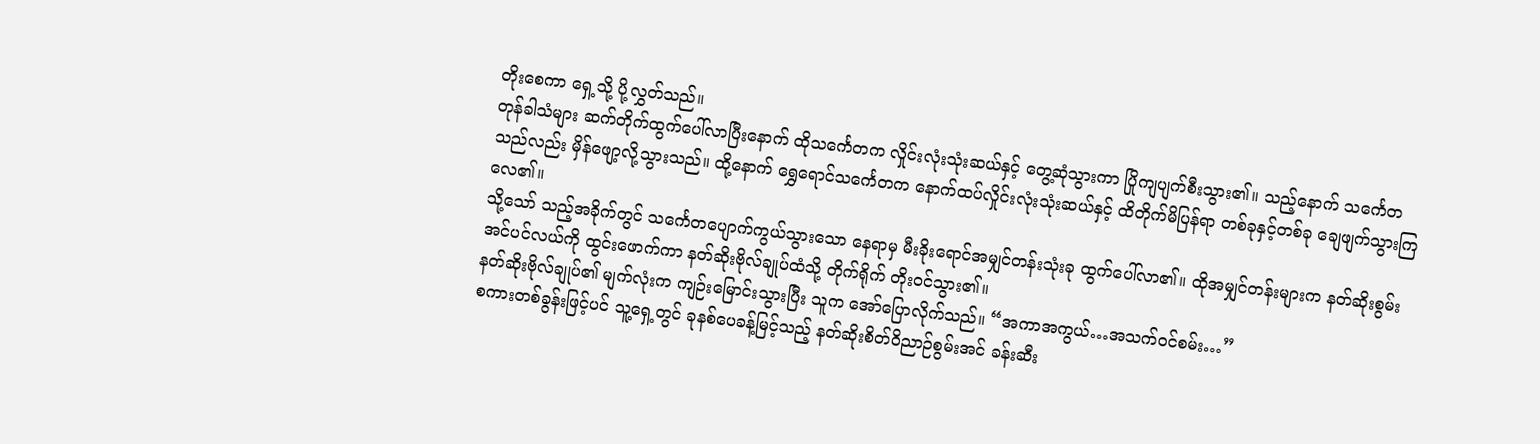တိုးစေကာ ရှေ့သို့ ပို့လွှတ်သည်။
တုန်ခါသံများ ဆက်တိုက်ထွက်ပေါ်လာပြီးနောက် ထိုသင်္ကေတက လှိုင်းလုံးသုံးဆယ်နှင့် တွေ့ဆုံသွားကာ ပြိုကျပျက်စီးသွား၏။ သည့်နောက် သင်္ကေတသည်လည်း မှိန်ဖျော့လို့သွားသည်။ ထို့နောက် ရွှေရောင်သင်္ကေတက နောက်ထပ်လှိုင်းလုံးသုံးဆယ်နှင့် ထိတိုက်မိပြန်ရာ တစ်ခုနှင့်တစ်ခု ချေဖျက်သွားကြလေ၏။
သို့သော် သည့်အခိုက်တွင် သင်္ကေတပျောက်ကွယ်သွားသော နေရာမှ မီးခိုးရောင်အမျှင်တန်းသုံးခု ထွက်ပေါ်လာ၏။ ထိုအမျှင်တန်းများက နတ်ဆိုးစွမ်းအင်ပင်လယ်ကို ထွင်းဖောက်ကာ နတ်ဆိုးဗိုလ်ချုပ်ထံသို့ တိုက်ရိုက် တိုးဝင်သွား၏။
နတ်ဆိုးဗိုလ်ချုပ်၏ မျက်လုံးက ကျဉ်းမြောင်းသွားပြီး သူက အော်ပြောလိုက်သည်။ “အကာအကွယ်…အသက်ဝင်စမ်း…”
စကားတစ်ခွန်းဖြင့်ပင် သူ့ရှေ့တွင် ခုနစ်ပေခန့်မြင့်သည့် နတ်ဆိုးစိတ်ဝိညာဉ်စွမ်းအင် ခန်းဆီး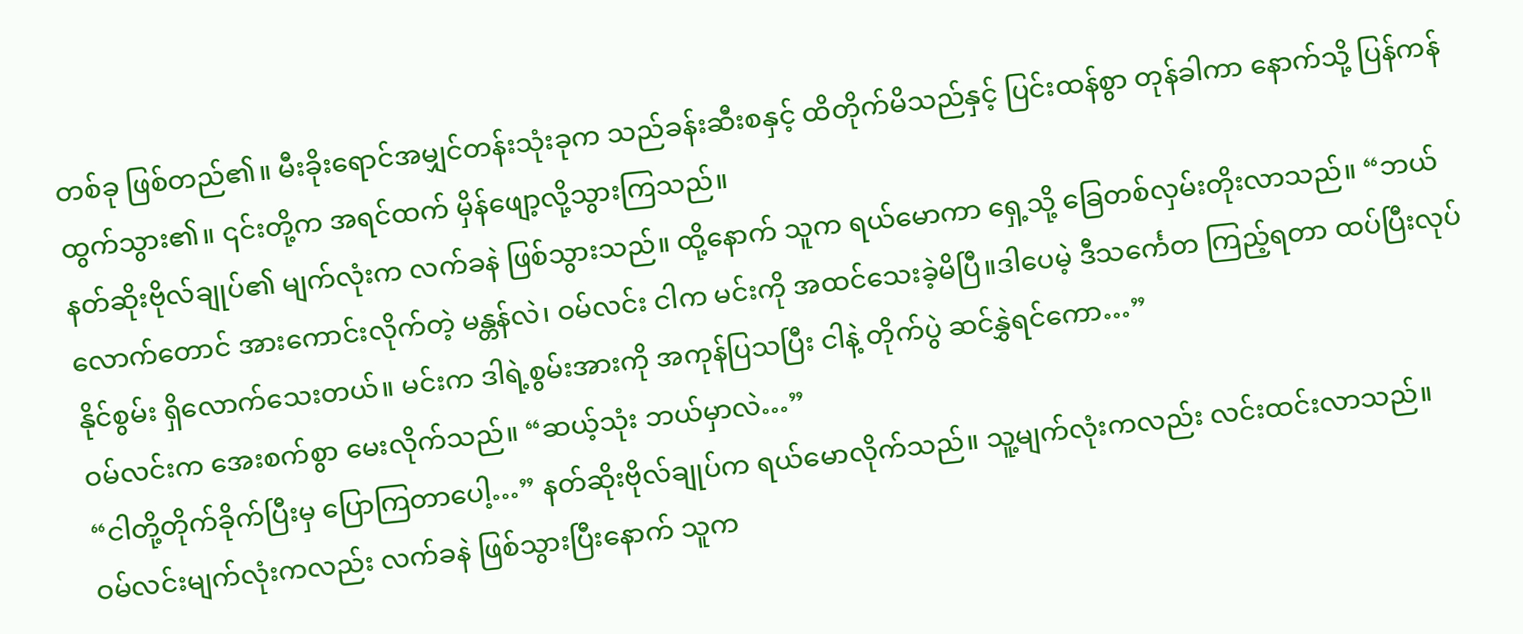တစ်ခု ဖြစ်တည်၏။ မီးခိုးရောင်အမျှင်တန်းသုံးခုက သည်ခန်းဆီးစနှင့် ထိတိုက်မိသည်နှင့် ပြင်းထန်စွာ တုန်ခါကာ နောက်သို့ ပြန်ကန်ထွက်သွား၏။ ၎င်းတို့က အရင်ထက် မှိန်ဖျော့လို့သွားကြသည်။
နတ်ဆိုးဗိုလ်ချုပ်၏ မျက်လုံးက လက်ခနဲ ဖြစ်သွားသည်။ ထို့နောက် သူက ရယ်မောကာ ရှေ့သို့ ခြေတစ်လှမ်းတိုးလာသည်။ “ဘယ်လောက်တောင် အားကောင်းလိုက်တဲ့ မန္တန်လဲ၊ ဝမ်လင်း ငါက မင်းကို အထင်သေးခဲ့မိပြီ။ဒါပေမဲ့ ဒီသင်္ကေတ ကြည့်ရတာ ထပ်ပြီးလုပ်နိုင်စွမ်း ရှိလောက်သေးတယ်။ မင်းက ဒါရဲ့စွမ်းအားကို အကုန်ပြသပြီး ငါနဲ့ တိုက်ပွဲ ဆင်နွှဲရင်ကော…”
ဝမ်လင်းက အေးစက်စွာ မေးလိုက်သည်။ “ဆယ့်သုံး ဘယ်မှာလဲ…”
“ငါတို့တိုက်ခိုက်ပြီးမှ ပြောကြတာပေါ့…” နတ်ဆိုးဗိုလ်ချုပ်က ရယ်မောလိုက်သည်။ သူ့မျက်လုံးကလည်း လင်းထင်းလာသည်။
ဝမ်လင်းမျက်လုံးကလည်း လက်ခနဲ ဖြစ်သွားပြီးနောက် သူက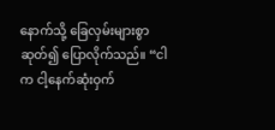နောက်သို့ ခြေလှမ်းများစွာ ဆုတ်၍ ပြောလိုက်သည်။ “ငါက ငါ့နေက်ဆုံးဝှက်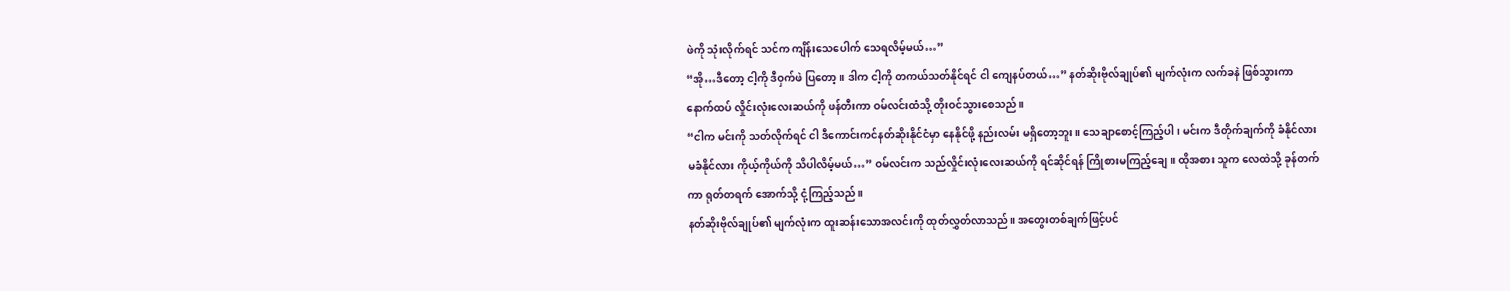ဖဲကို သုံးလိုက်ရင် သင်က ကျိန်းသေပေါက် သေရလိမ့်မယ်…”
“အို…ဒီတော့ ငါ့ကို ဒီဝှက်ဖဲ ပြတော့။ ဒါက ငါ့ကို တကယ်သတ်နိုင်ရင် ငါ ကျေနပ်တယ်…” နတ်ဆိုးဗိုလ်ချုပ်၏ မျက်လုံးက လက်ခနဲ ဖြစ်သွားကာ နောက်ထပ် လှိုင်းလုံးလေးဆယ်ကို ဖန်တီးကာ ဝမ်လင်းထံသို့ တိုးဝင်သွားစေသည်။
“ငါက မင်းကို သတ်လိုက်ရင် ငါ ဒီကောင်းကင်နတ်ဆိုးနိုင်ငံမှာ နေနိုင်ဖို့ နည်းလမ်း မရှိတော့ဘူး။ သေချာစောင့်ကြည့်ပါ၊ မင်းက ဒီတိုက်ချက်ကို ခံနိုင်လားမခံနိုင်လား ကိုယ့်ကိုယ်ကို သိပါလိမ့်မယ်…” ဝမ်လင်းက သည်လှိုင်းလုံးလေးဆယ်ကို ရင်ဆိုင်ရန် ကြိုစားမကြည့်ချေ။ ထိုအစား သူက လေထဲသို့ ခုန်တက်ကာ ရုတ်တရက် အောက်သို့ ငုံ့ကြည့်သည်။
နတ်ဆိုးဗိုလ်ချုပ်၏ မျက်လုံးက ထူးဆန်းသောအလင်းကို ထုတ်လွှတ်လာသည်။ အတွေးတစ်ချက်ဖြင့်ပင်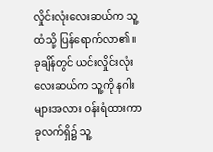လှိုင်းလုံးလေးဆယ်က သူ့ထံသို့ ပြန်ရောက်လာ၏။ ခုချိန်တွင် ယင်းလှိုင်းလုံးလေးဆယ်က သူ့ကို နဂါးများအလား ဝန်းရံထားကာ ခုလက်ရှိ၌ သူ့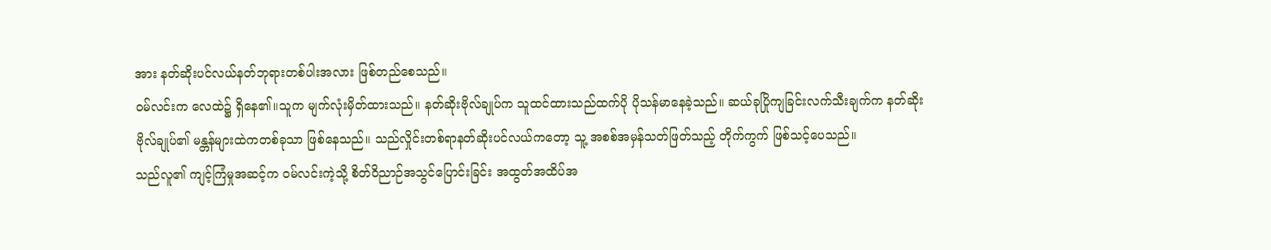အား နတ်ဆိုးပင်လယ်နတ်ဘုရားတစ်ပါးအလား ဖြစ်တည်စေသည်။
ဝမ်လင်းက လေထဲ၌ ရှိနေ၏။သူက မျက်လုံးမှိတ်ထားသည်။ နတ်ဆိုးဗိုလ်ချုပ်က သူထင်ထားသည်ထက်ပို ပိုသန်မာနေခဲ့သည်။ ဆယ်ခုပြိုကျခြင်းလက်သီးချက်က နတ်ဆိုးဗိုလ်ချုပ်၏ မန္တန်များထဲကတစ်ခုသာ ဖြစ်နေသည်။ သည်လှိုင်းတစ်ရာနတ်ဆိုးပင်လယ်ကတော့ သူ့ အစစ်အမှန်သတ်ဖြတ်သည့် တိုက်ကွက် ဖြစ်သင့်ပေသည်။
သည်လူ၏ ကျင့်ကြံမှုအဆင့်က ဝမ်လင်းကဲ့သို့ စိတ်ဝိညာဉ်အသွင်ပြောင်းခြင်း အထွတ်အထိပ်အ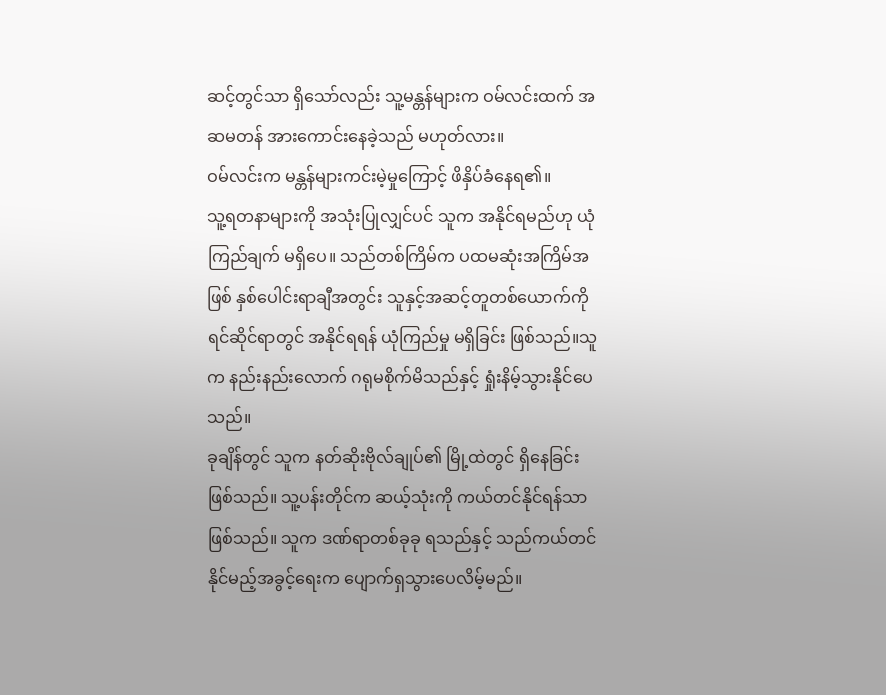ဆင့်တွင်သာ ရှိသော်လည်း သူ့မန္တန်များက ဝမ်လင်းထက် အဆမတန် အားကောင်းနေခဲ့သည် မဟုတ်လား။
ဝမ်လင်းက မန္တန်များကင်းမဲ့မှုကြောင့် ဖိနှိပ်ခံနေရ၏။
သူ့ရတနာများကို အသုံးပြုလျှင်ပင် သူက အနိုင်ရမည်ဟု ယုံကြည်ချက် မရှိပေ။ သည်တစ်ကြိမ်က ပထမဆုံးအကြိမ်အဖြစ် နှစ်ပေါင်းရာချီအတွင်း သူနှင့်အဆင့်တူတစ်ယောက်ကိုရင်ဆိုင်ရာတွင် အနိုင်ရရန် ယုံကြည်မှု မရှိခြင်း ဖြစ်သည်။သူက နည်းနည်းလောက် ဂရုမစိုက်မိသည်နှင့် ရှုံးနိမ့်သွားနိုင်ပေသည်။
ခုချိန်တွင် သူက နတ်ဆိုးဗိုလ်ချုပ်၏ မြို့ထဲတွင် ရှိနေခြင်းဖြစ်သည်။ သူ့ပန်းတိုင်က ဆယ့်သုံးကို ကယ်တင်နိုင်ရန်သာ ဖြစ်သည်။ သူက ဒဏ်ရာတစ်ခုခု ရသည်နှင့် သည်ကယ်တင်နိုင်မည့်အခွင့်ရေးက ပျောက်ရှသွားပေလိမ့်မည်။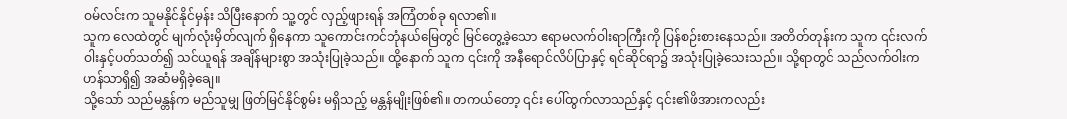ဝမ်လင်းက သူမနိုင်နိုင်မှန်း သိပြီးနောက် သူ့တွင် လှည့်ဖျားရန် အကြံတစ်ခု ရလာ၏။
သူက လေထဲတွင် မျက်လုံးမှိတ်လျက် ရှိနေကာ သူကောင်းကင်ဘုံနယ်မြေတွင် မြင်တွေ့ခဲ့သော ဧရာမလက်ဝါးရာကြီးကို ပြန်စဉ်းစားနေသည်။ အတိတ်တုန်းက သူက ၎င်းလက်ဝါးနှင့်ပတ်သတ်၍ သင်ယူရန် အချိန်များစွာ အသုံးပြုခဲ့သည်။ ထို့နောက် သူက ၎င်းကို အနီရောင်လိပ်ပြာနှင့် ရင်ဆိုင်ရာ၌ အသုံးပြုခဲ့သေးသည်။ သို့ရာတွင် သည်လက်ဝါးက ဟန်သာရှိ၍ အဆံမရှိခဲ့ချေ။
သို့သော် သည်မန္တန်က မည်သူမျှ ဖြတ်မြင်နိုင်စွမ်း မရှိသည့် မန္တန်မျိုးဖြစ်၏။ တကယ်တော့ ၎င်း ပေါ်ထွက်လာသည်နှင့် ၎င်း၏ဖိအားကလည်း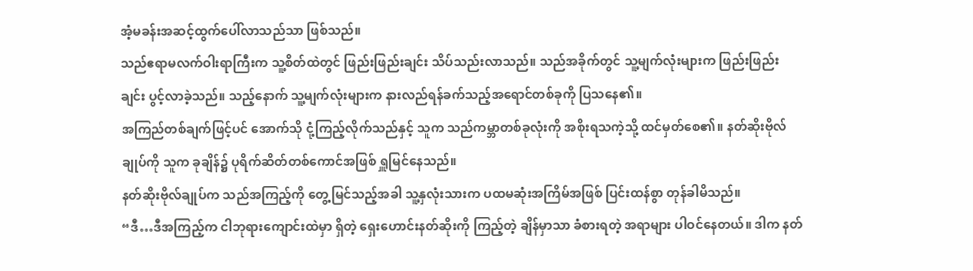အံ့မခန်းအဆင့်ထွက်ပေါ်လာသည်သာ ဖြစ်သည်။
သည်ဧရာမလက်ဝါးရာကြီးက သူ့စိတ်ထဲတွင် ဖြည်းဖြည်းချင်း သိပ်သည်းလာသည်။ သည်အခိုက်တွင် သူ့မျက်လုံးများက ဖြည်းဖြည်းချင်း ပွင့်လာခဲ့သည်။ သည့်နောက် သူ့မျက်လုံးများက နားလည်ရန်ခက်သည့်အရောင်တစ်ခုကို ပြသနေ၏။
အကြည်တစ်ချက်ဖြင့်ပင် အောက်သို ငုံ့ကြည့်လိုက်သည်နှင့် သူက သည်ကမ္ဘာတစ်ခုလုံးကို အစိုးရသကဲ့သို့ ထင်မှတ်စေ၏။ နတ်ဆိုးဗိုလ်ချုပ်ကို သူက ခုချိန်၌ ပုရိက်ဆိတ်တစ်ကောင်အဖြစ် ရှူမြင်နေသည်။
နတ်ဆိုးဗိုလ်ချုပ်က သည်အကြည့်ကို တွေ့မြင်သည့်အခါ သူ့နှလုံးသားက ပထမဆုံးအကြိမ်အဖြစ် ပြင်းထန်စွာ တုန်ခါမိသည်။
“ဒီ…ဒီအကြည့်က ငါဘုရားကျောင်းထဲမှာ ရှိတဲ့ ရှေးဟောင်းနတ်ဆိုးကို ကြည့်တဲ့ ချိန်မှာသာ ခံစားရတဲ့ အရာများ ပါဝင်နေတယ်။ ဒါက နတ်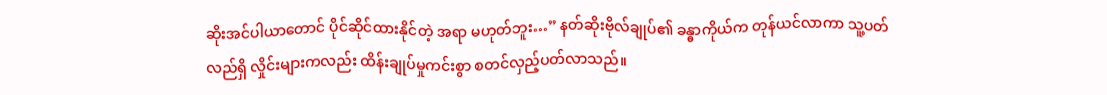ဆိုးအင်ပါယာတောင် ပိုင်ဆိုင်ထားနိုင်တဲ့ အရာ မဟုတ်ဘူး…” နတ်ဆိုးဗိုလ်ချုပ်၏ ခန္ဓာကိုယ်က တုန်ယင်လာကာ သူ့ပတ်လည်ရှိ လှိုင်းများကလည်း ထိန်းချုပ်မှုကင်းစွာ စတင်လှည့်ပတ်လာသည်။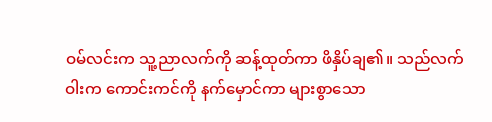ဝမ်လင်းက သူ့ညာလက်ကို ဆန့်ထုတ်ကာ ဖိနှိပ်ချ၏။ သည်လက်ဝါးက ကောင်းကင်ကို နက်မှောင်ကာ များစွာသော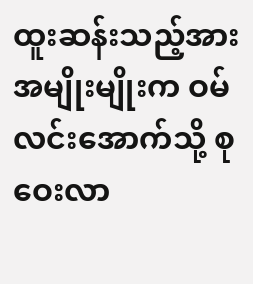ထူးဆန်းသည့်အားအမျိုးမျိုးက ဝမ်လင်းအောက်သို့ စုဝေးလာ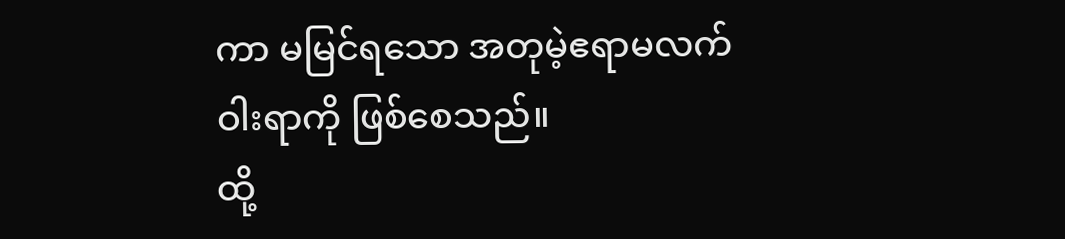ကာ မမြင်ရသော အတုမဲ့ဧရာမလက်ဝါးရာကို ဖြစ်စေသည်။
ထို့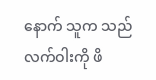နောက် သူက သည်လက်ဝါးကို ဖိ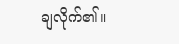ချလိုက်၏။